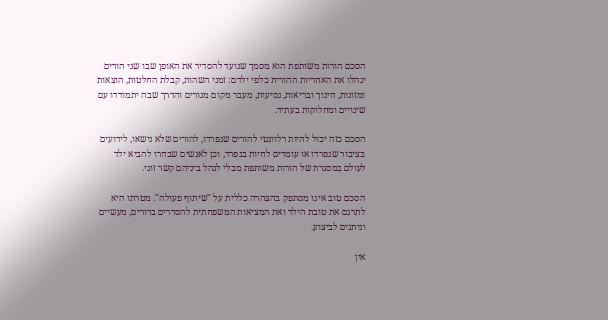הסכם הורות משותפת הוא מסמך שנועד להסדיר את האופן שבו שני הורים ינהלו את האחריות ההורית כלפי ילדם: זמני השהות, קבלת החלטות, הוצאות ומזונות, חינוך ובריאות, נסיעות, מעבר מקום מגורים והדרך שבה יתמודדו עם שינויים ומחלוקות בעתיד.

הסכם כזה יכול להיות רלוונטי להורים שנפרדו, להורים שלא נישאו, לידועים בציבור שנפרדו או עומדים לחיות בנפרד, וכן לאנשים שבחרו להביא ילד לעולם במסגרת של הורות משותפת מבלי לנהל ביניהם קשר זוגי.

הסכם טוב אינו מסתפק בהצהרה כללית על "שיתוף פעולה". מטרתו היא לתרגם את טובת הילד ואת המציאות המשפחתית להסדרים ברורים, מעשיים וניתנים לביצוע.

אין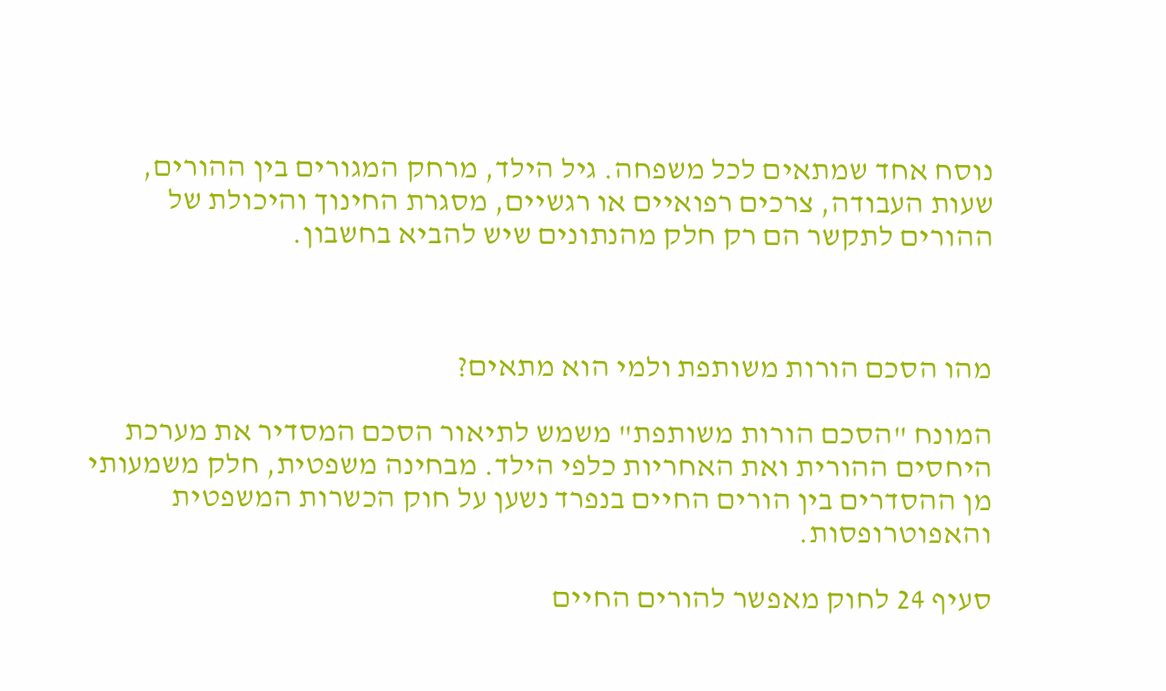נוסח אחד שמתאים לכל משפחה. גיל הילד, מרחק המגורים בין ההורים, שעות העבודה, צרכים רפואיים או רגשיים, מסגרת החינוך והיכולת של ההורים לתקשר הם רק חלק מהנתונים שיש להביא בחשבון.



מהו הסכם הורות משותפת ולמי הוא מתאים?

המונח "הסכם הורות משותפת" משמש לתיאור הסכם המסדיר את מערכת היחסים ההורית ואת האחריות כלפי הילד. מבחינה משפטית, חלק משמעותי מן ההסדרים בין הורים החיים בנפרד נשען על חוק הכשרות המשפטית והאפוטרופסות.

סעיף 24 לחוק מאפשר להורים החיים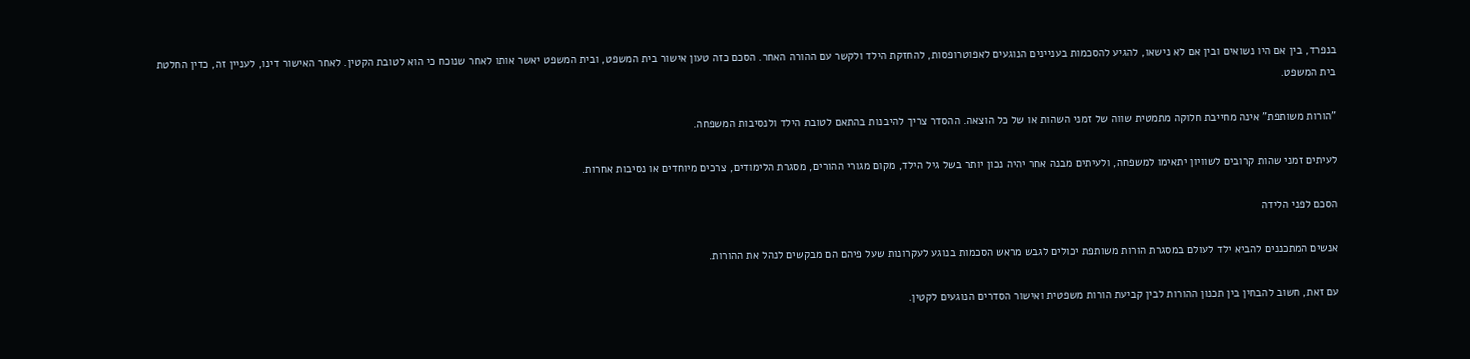בנפרד, בין אם היו נשואים ובין אם לא נישאו, להגיע להסכמות בעניינים הנוגעים לאפוטרופסות, להחזקת הילד ולקשר עם ההורה האחר. הסכם כזה טעון אישור בית המשפט, ובית המשפט יאשר אותו לאחר שנוכח כי הוא לטובת הקטין. לאחר האישור דינו, לעניין זה, כדין החלטת בית המשפט.

"הורות משותפת" אינה מחייבת חלוקה מתמטית שווה של זמני השהות או של כל הוצאה. ההסדר צריך להיבנות בהתאם לטובת הילד ולנסיבות המשפחה.

לעיתים זמני שהות קרובים לשוויון יתאימו למשפחה, ולעיתים מבנה אחר יהיה נכון יותר בשל גיל הילד, מקום מגורי ההורים, מסגרת הלימודים, צרכים מיוחדים או נסיבות אחרות.

הסכם לפני הלידה

אנשים המתכננים להביא ילד לעולם במסגרת הורות משותפת יכולים לגבש מראש הסכמות בנוגע לעקרונות שעל פיהם הם מבקשים לנהל את ההורות.

עם זאת, חשוב להבחין בין תכנון ההורות לבין קביעת הורות משפטית ואישור הסדרים הנוגעים לקטין.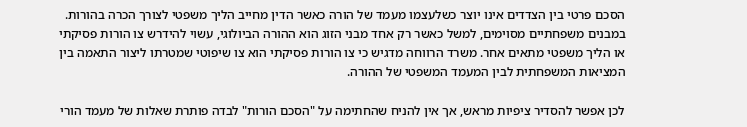הסכם פרטי בין הצדדים אינו יוצר כשלעצמו מעמד של הורה כאשר הדין מחייב הליך משפטי לצורך הכרה בהורות. במבנים משפחתיים מסוימים, למשל כאשר רק אחד מבני הזוג הוא ההורה הביולוגי, עשוי להידרש צו הורות פסיקתי או הליך משפטי מתאים אחר. משרד הרווחה מדגיש כי צו הורות פסיקתי הוא צו שיפוטי שמטרתו ליצור התאמה בין המציאות המשפחתית לבין המעמד המשפטי של ההורה.

לכן אפשר להסדיר ציפיות מראש, אך אין להניח שהחתימה על "הסכם הורות" לבדה פותרת שאלות של מעמד הורי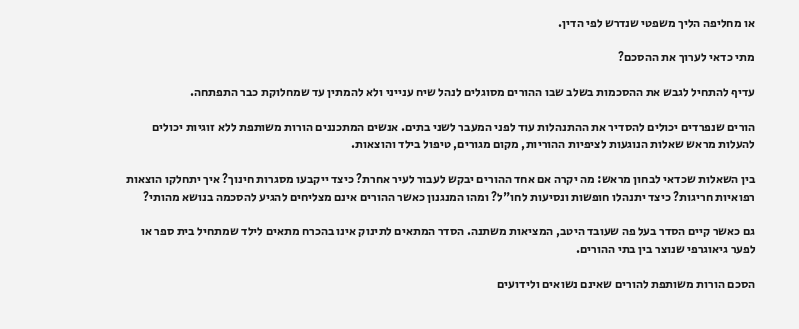או מחליפה הליך משפטי שנדרש לפי הדין.

מתי כדאי לערוך את ההסכם?

עדיף להתחיל לגבש את ההסכמות בשלב שבו ההורים מסוגלים לנהל שיח ענייני ולא להמתין עד שמחלוקת כבר התפתחה.

הורים שנפרדים יכולים להסדיר את ההתנהלות עוד לפני המעבר לשני בתים. אנשים המתכננים הורות משותפת ללא זוגיות יכולים להעלות מראש שאלות הנוגעות לציפיות ההוריות, מקום מגורים, טיפול בילד והוצאות.

בין השאלות שכדאי לבחון מראש: מה יקרה אם אחד ההורים יבקש לעבור לעיר אחרת? כיצד ייקבעו מסגרות חינוך? איך יתחלקו הוצאות רפואיות חריגות? כיצד יתנהלו חופשות ונסיעות לחו"ל? ומהו המנגנון כאשר ההורים אינם מצליחים להגיע להסכמה בנושא מהותי?

גם כאשר קיים הסדר בעל פה שעובד היטב, המציאות משתנה. הסדר המתאים לתינוק אינו בהכרח מתאים לילד שמתחיל בית ספר או לפער גיאוגרפי שנוצר בין בתי ההורים.

הסכם הורות משותפת להורים שאינם נשואים ולידועים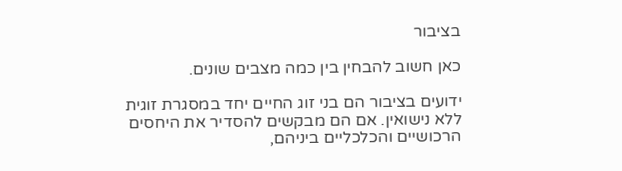בציבור

כאן חשוב להבחין בין כמה מצבים שונים.

ידועים בציבור הם בני זוג החיים יחד במסגרת זוגית ללא נישואין. אם הם מבקשים להסדיר את היחסים הרכושיים והכלכליים ביניהם,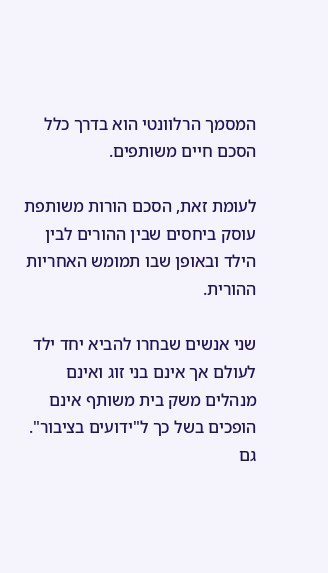המסמך הרלוונטי הוא בדרך כלל הסכם חיים משותפים.

לעומת זאת, הסכם הורות משותפת עוסק ביחסים שבין ההורים לבין הילד ובאופן שבו תמומש האחריות ההורית.

שני אנשים שבחרו להביא יחד ילד לעולם אך אינם בני זוג ואינם מנהלים משק בית משותף אינם הופכים בשל כך ל"ידועים בציבור". גם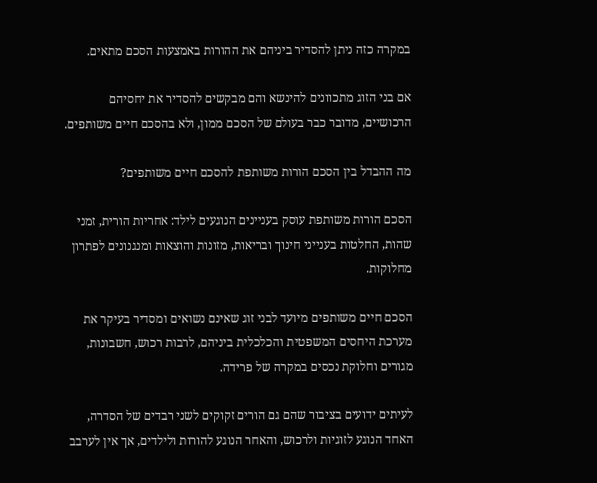במקרה כזה ניתן להסדיר ביניהם את ההורות באמצעות הסכם מתאים.

אם בני הזוג מתכוונים להינשא והם מבקשים להסדיר את יחסיהם הרכושיים, מדובר כבר בעולם של הסכם ממון, ולא בהסכם חיים משותפים.

מה ההבדל בין הסכם הורות משותפת להסכם חיים משותפים?

הסכם הורות משותפת עוסק בעניינים הנוגעים לילד: אחריות הורית, זמני שהות, החלטות בענייני חינוך ובריאות, מזונות והוצאות ומנגנונים לפתרון מחלוקות.

הסכם חיים משותפים מיועד לבני זוג שאינם נשואים ומסדיר בעיקר את מערכת היחסים המשפטית והכלכלית ביניהם, לרבות רכוש, חשבונות, מגורים וחלוקת נכסים במקרה של פרידה.

לעיתים ידועים בציבור שהם גם הורים זקוקים לשני רבדים של הסדרה, האחד הנוגע לזוגיות ולרכוש, והאחר הנוגע להורות ולילדים, אך אין לערבב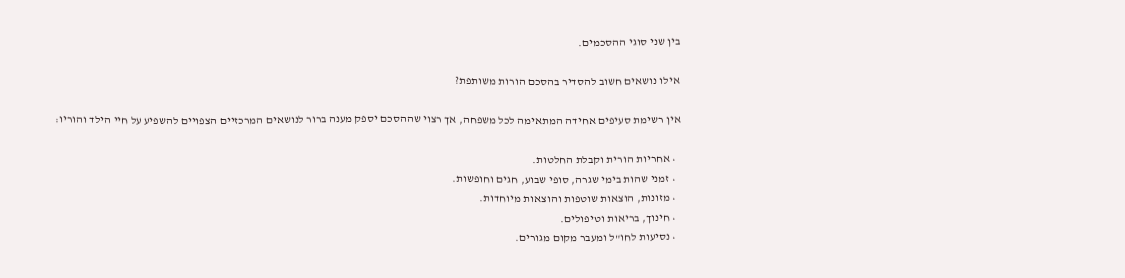בין שני סוגי ההסכמים.

אילו נושאים חשוב להסדיר בהסכם הורות משותפת?

אין רשימת סעיפים אחידה המתאימה לכל משפחה, אך רצוי שההסכם יספק מענה ברור לנושאים המרכזיים הצפויים להשפיע על חיי הילד והוריו:

  • אחריות הורית וקבלת החלטות.
  • זמני שהות בימי שגרה, סופי שבוע, חגים וחופשות.
  • מזונות, הוצאות שוטפות והוצאות מיוחדות.
  • חינוך, בריאות וטיפולים.
  • נסיעות לחו"ל ומעבר מקום מגורים.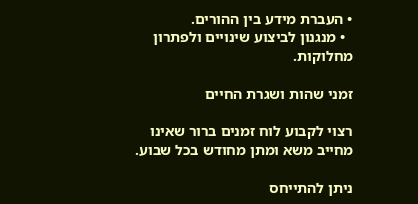• העברת מידע בין ההורים.
  • מנגנון לביצוע שינויים ולפתרון מחלוקות.

זמני שהות ושגרת החיים

רצוי לקבוע לוח זמנים ברור שאינו מחייב משא ומתן מחודש בכל שבוע.

ניתן להתייחס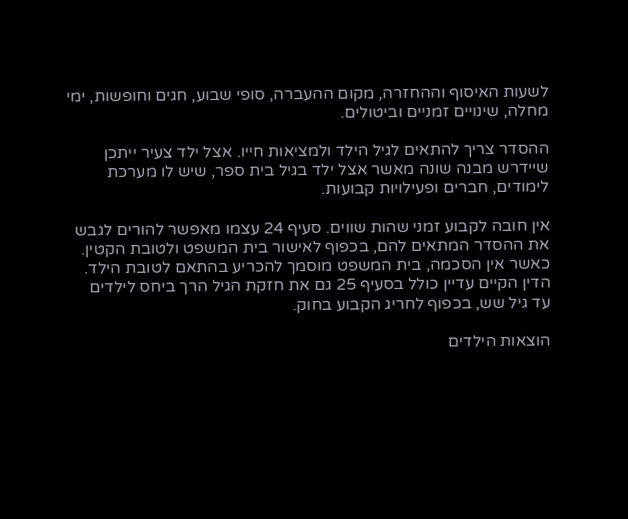לשעות האיסוף וההחזרה, מקום ההעברה, סופי שבוע, חגים וחופשות, ימי מחלה, שינויים זמניים וביטולים.

ההסדר צריך להתאים לגיל הילד ולמציאות חייו. אצל ילד צעיר ייתכן שיידרש מבנה שונה מאשר אצל ילד בגיל בית ספר, שיש לו מערכת לימודים, חברים ופעילויות קבועות.

אין חובה לקבוע זמני שהות שווים. סעיף 24 עצמו מאפשר להורים לגבש את ההסדר המתאים להם, בכפוף לאישור בית המשפט ולטובת הקטין. כאשר אין הסכמה, בית המשפט מוסמך להכריע בהתאם לטובת הילד. הדין הקיים עדיין כולל בסעיף 25 גם את חזקת הגיל הרך ביחס לילדים עד גיל שש, בכפוף לחריג הקבוע בחוק.

הוצאות הילדים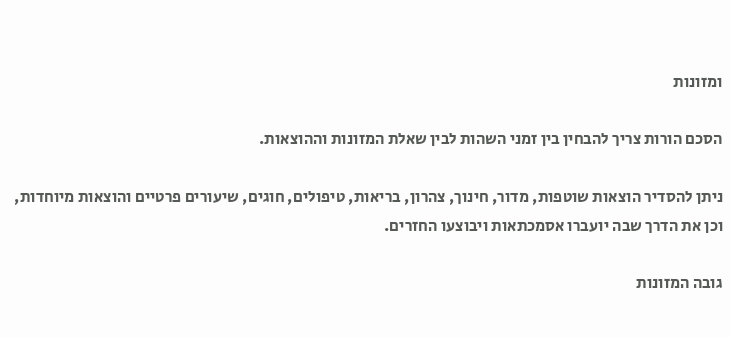ומזונות

הסכם הורות צריך להבחין בין זמני השהות לבין שאלת המזונות וההוצאות.

ניתן להסדיר הוצאות שוטפות, מדור, חינוך, צהרון, בריאות, טיפולים, חוגים, שיעורים פרטיים והוצאות מיוחדות, וכן את הדרך שבה יועברו אסמכתאות ויבוצעו החזרים.

גובה המזונות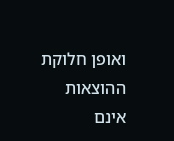ואופן חלוקת ההוצאות אינם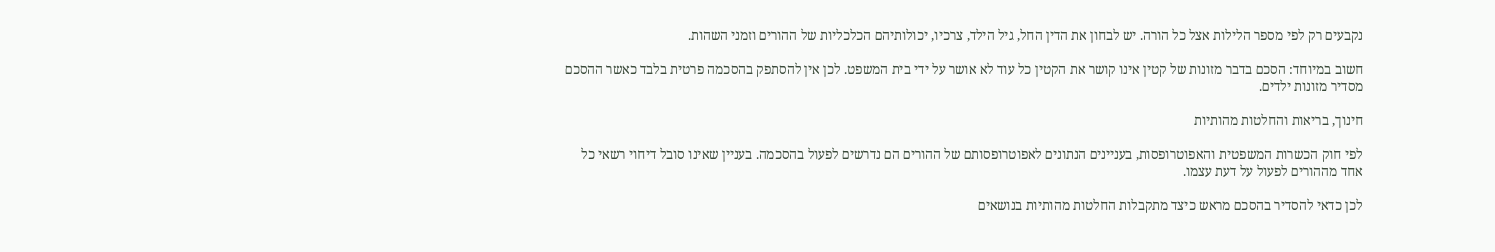נקבעים רק לפי מספר הלילות אצל כל הורה. יש לבחון את הדין החל, גיל הילד, צרכיו, יכולותיהם הכלכליות של ההורים וזמני השהות.

חשוב במיוחד: הסכם בדבר מזונות של קטין אינו קושר את הקטין כל עוד לא אושר על ידי בית המשפט. לכן אין להסתפק בהסכמה פרטית בלבד כאשר ההסכם מסדיר מזונות ילדים.

חינוך, בריאות והחלטות מהותיות

לפי חוק הכשרות המשפטית והאפוטרופסות, בעניינים הנתונים לאפוטרופסותם של ההורים הם נדרשים לפעול בהסכמה. בעניין שאינו סובל דיחוי רשאי כל אחד מההורים לפעול על דעת עצמו.

לכן כדאי להסדיר בהסכם מראש כיצד מתקבלות החלטות מהותיות בנושאים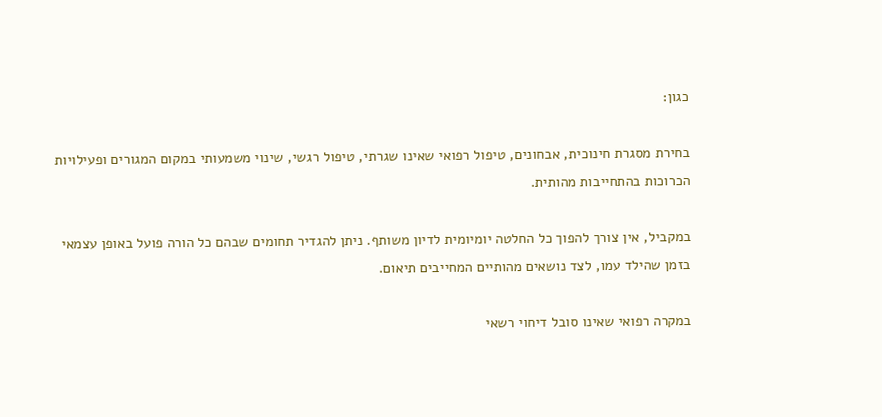כגון:

בחירת מסגרת חינוכית, אבחונים, טיפול רפואי שאינו שגרתי, טיפול רגשי, שינוי משמעותי במקום המגורים ופעילויות הכרוכות בהתחייבות מהותית.

במקביל, אין צורך להפוך כל החלטה יומיומית לדיון משותף. ניתן להגדיר תחומים שבהם כל הורה פועל באופן עצמאי בזמן שהילד עמו, לצד נושאים מהותיים המחייבים תיאום.

במקרה רפואי שאינו סובל דיחוי רשאי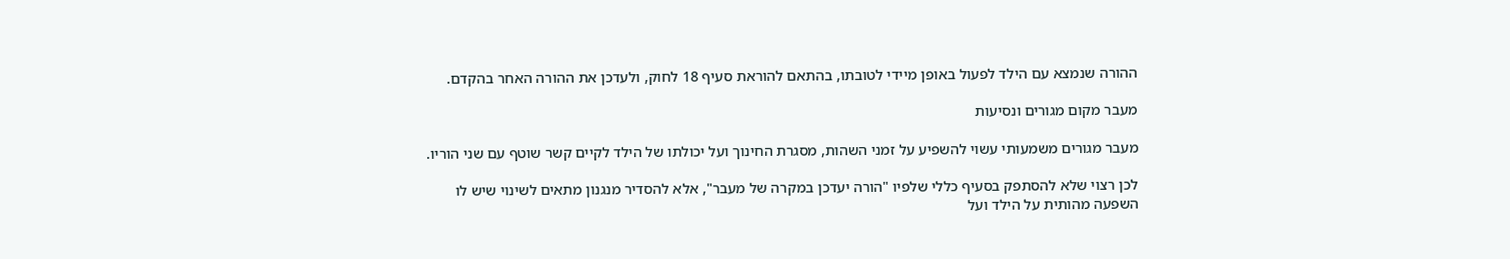ההורה שנמצא עם הילד לפעול באופן מיידי לטובתו, בהתאם להוראת סעיף 18 לחוק, ולעדכן את ההורה האחר בהקדם.

מעבר מקום מגורים ונסיעות

מעבר מגורים משמעותי עשוי להשפיע על זמני השהות, מסגרת החינוך ועל יכולתו של הילד לקיים קשר שוטף עם שני הוריו.

לכן רצוי שלא להסתפק בסעיף כללי שלפיו "הורה יעדכן במקרה של מעבר", אלא להסדיר מנגנון מתאים לשינוי שיש לו השפעה מהותית על הילד ועל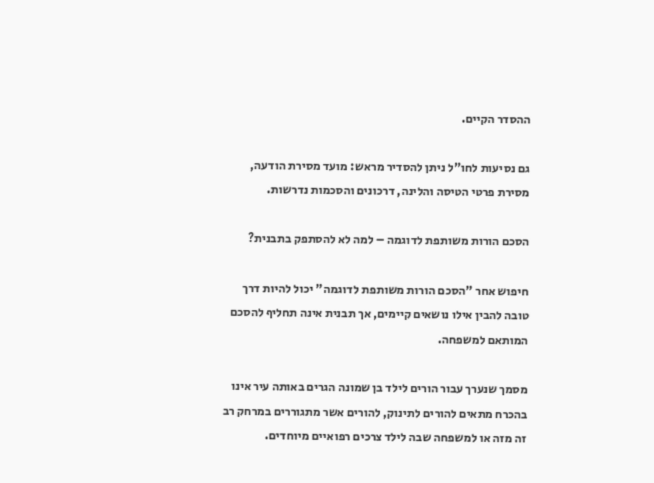ההסדר הקיים.

גם נסיעות לחו"ל ניתן להסדיר מראש: מועד מסירת הודעה, מסירת פרטי הטיסה והלינה, דרכונים והסכמות נדרשות.

הסכם הורות משותפת לדוגמה – למה לא להסתפק בתבנית?

חיפוש אחר "הסכם הורות משותפת לדוגמה" יכול להיות דרך טובה להבין אילו נושאים קיימים, אך תבנית אינה תחליף להסכם המותאם למשפחה.

מסמך שנערך עבור הורים לילד בן שמונה הגרים באותה עיר אינו בהכרח מתאים להורים לתינוק, להורים אשר מתגוררים במרחק רב זה מזה או למשפחה שבה לילד צרכים רפואיים מיוחדים.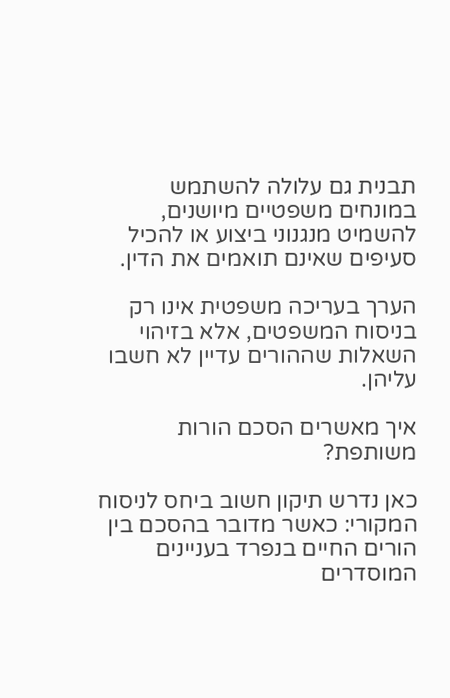תבנית גם עלולה להשתמש במונחים משפטיים מיושנים, להשמיט מנגנוני ביצוע או להכיל סעיפים שאינם תואמים את הדין.

הערך בעריכה משפטית אינו רק בניסוח המשפטים, אלא בזיהוי השאלות שההורים עדיין לא חשבו עליהן.

איך מאשרים הסכם הורות משותפת?

כאן נדרש תיקון חשוב ביחס לניסוח המקורי: כאשר מדובר בהסכם בין הורים החיים בנפרד בעניינים המוסדרים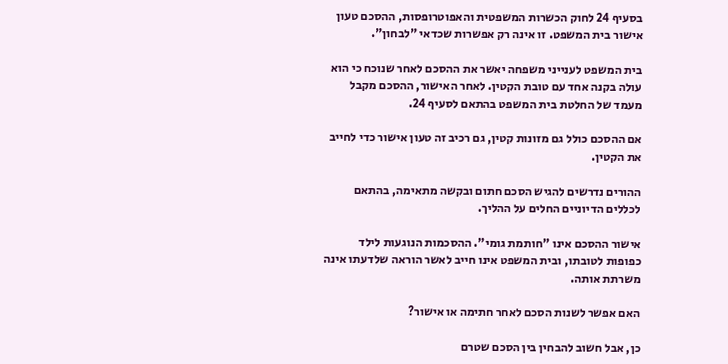בסעיף 24 לחוק הכשרות המשפטית והאפוטרופסות, ההסכם טעון אישור בית המשפט. זו אינה רק אפשרות שכדאי "לבחון".

בית המשפט לענייני משפחה יאשר את ההסכם לאחר שנוכח כי הוא עולה בקנה אחד עם טובת הקטין. לאחר האישור, ההסכם מקבל מעמד של החלטת בית המשפט בהתאם לסעיף 24.

אם ההסכם כולל גם מזונות קטין, גם רכיב זה טעון אישור כדי לחייב את הקטין.

ההורים נדרשים להגיש הסכם חתום ובקשה מתאימה, בהתאם לכללים הדיוניים החלים על ההליך.

אישור ההסכם אינו "חותמת גומי". ההסכמות הנוגעות לילד כפופות לטובתו, ובית המשפט אינו חייב לאשר הוראה שלדעתו אינה משרתת אותה.

האם אפשר לשנות הסכם לאחר חתימה או אישור?

כן, אבל חשוב להבחין בין הסכם שטרם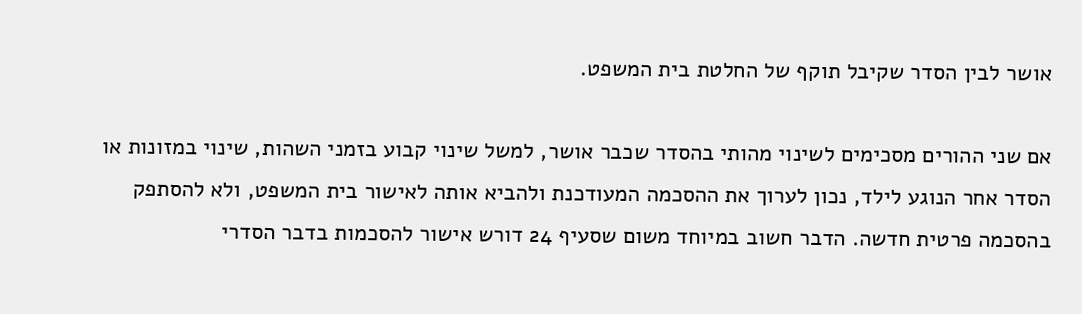אושר לבין הסדר שקיבל תוקף של החלטת בית המשפט.

אם שני ההורים מסכימים לשינוי מהותי בהסדר שכבר אושר, למשל שינוי קבוע בזמני השהות, שינוי במזונות או הסדר אחר הנוגע לילד, נכון לערוך את ההסכמה המעודכנת ולהביא אותה לאישור בית המשפט, ולא להסתפק בהסכמה פרטית חדשה. הדבר חשוב במיוחד משום שסעיף 24 דורש אישור להסכמות בדבר הסדרי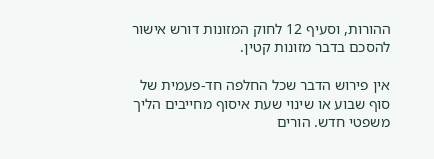ההורות, וסעיף 12 לחוק המזונות דורש אישור להסכם בדבר מזונות קטין.

אין פירוש הדבר שכל החלפה חד-פעמית של סוף שבוע או שינוי שעת איסוף מחייבים הליך משפטי חדש. הורים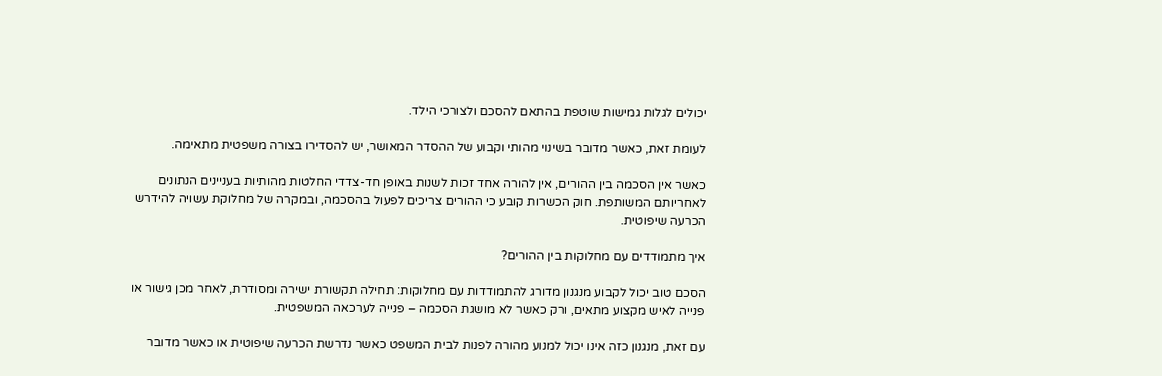יכולים לגלות גמישות שוטפת בהתאם להסכם ולצורכי הילד.

לעומת זאת, כאשר מדובר בשינוי מהותי וקבוע של ההסדר המאושר, יש להסדירו בצורה משפטית מתאימה.

כאשר אין הסכמה בין ההורים, אין להורה אחד זכות לשנות באופן חד-צדדי החלטות מהותיות בעניינים הנתונים לאחריותם המשותפת. חוק הכשרות קובע כי ההורים צריכים לפעול בהסכמה, ובמקרה של מחלוקת עשויה להידרש הכרעה שיפוטית.

איך מתמודדים עם מחלוקות בין ההורים?

הסכם טוב יכול לקבוע מנגנון מדורג להתמודדות עם מחלוקות: תחילה תקשורת ישירה ומסודרת, לאחר מכן גישור או פנייה לאיש מקצוע מתאים, ורק כאשר לא מושגת הסכמה – פנייה לערכאה המשפטית.

עם זאת, מנגנון כזה אינו יכול למנוע מהורה לפנות לבית המשפט כאשר נדרשת הכרעה שיפוטית או כאשר מדובר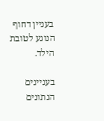בעניין דחוף הנוגע לטובת הילד.

בעניינים הנתונים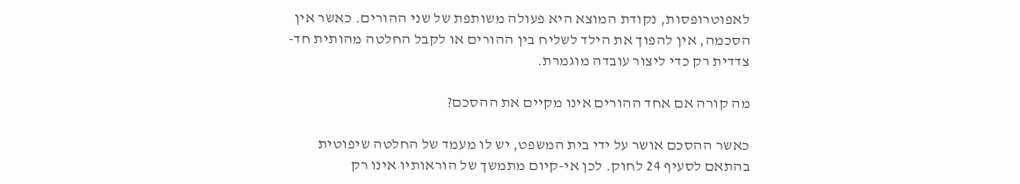לאפוטרופסות, נקודת המוצא היא פעולה משותפת של שני ההורים. כאשר אין הסכמה, אין להפוך את הילד לשליח בין ההורים או לקבל החלטה מהותית חד-צדדית רק כדי ליצור עובדה מוגמרת.

מה קורה אם אחד ההורים אינו מקיים את ההסכם?

כאשר ההסכם אושר על ידי בית המשפט, יש לו מעמד של החלטה שיפוטית בהתאם לסעיף 24 לחוק. לכן אי-קיום מתמשך של הוראותיו אינו רק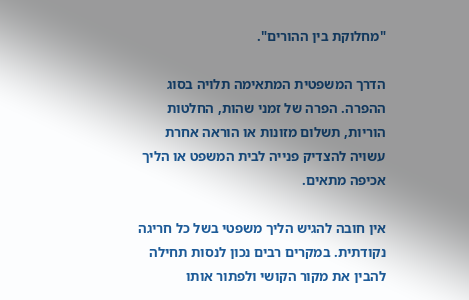"מחלוקת בין ההורים".

הדרך המשפטית המתאימה תלויה בסוג ההפרה. הפרה של זמני שהות, החלטות הוריות, תשלום מזונות או הוראה אחרת עשויה להצדיק פנייה לבית המשפט או הליך אכיפה מתאים.

אין חובה להגיש הליך משפטי בשל כל חריגה נקודתית. במקרים רבים נכון לנסות תחילה להבין את מקור הקושי ולפתור אותו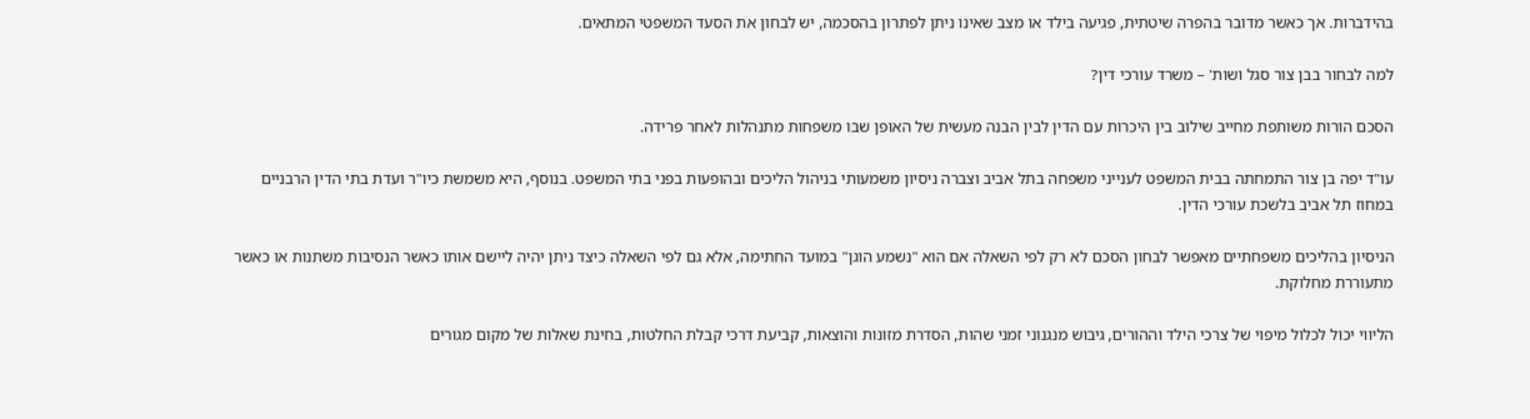בהידברות. אך כאשר מדובר בהפרה שיטתית, פגיעה בילד או מצב שאינו ניתן לפתרון בהסכמה, יש לבחון את הסעד המשפטי המתאים.

למה לבחור בבן צור סגל ושות' – משרד עורכי דין?

הסכם הורות משותפת מחייב שילוב בין היכרות עם הדין לבין הבנה מעשית של האופן שבו משפחות מתנהלות לאחר פרידה.

עו"ד יפה בן צור התמחתה בבית המשפט לענייני משפחה בתל אביב וצברה ניסיון משמעותי בניהול הליכים ובהופעות בפני בתי המשפט. בנוסף, היא משמשת כיו"ר ועדת בתי הדין הרבניים במחוז תל אביב בלשכת עורכי הדין.

הניסיון בהליכים משפחתיים מאפשר לבחון הסכם לא רק לפי השאלה אם הוא "נשמע הוגן" במועד החתימה, אלא גם לפי השאלה כיצד ניתן יהיה ליישם אותו כאשר הנסיבות משתנות או כאשר מתעוררת מחלוקת.

הליווי יכול לכלול מיפוי של צרכי הילד וההורים, גיבוש מנגנוני זמני שהות, הסדרת מזונות והוצאות, קביעת דרכי קבלת החלטות, בחינת שאלות של מקום מגורים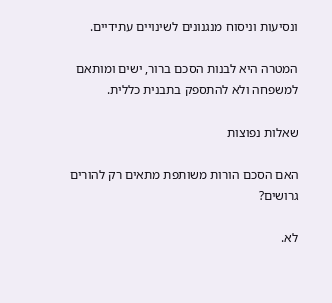ונסיעות וניסוח מנגנונים לשינויים עתידיים.

המטרה היא לבנות הסכם ברור, ישים ומותאם למשפחה ולא להתספק בתבנית כללית.

שאלות נפוצות

האם הסכם הורות משותפת מתאים רק להורים גרושים?

לא.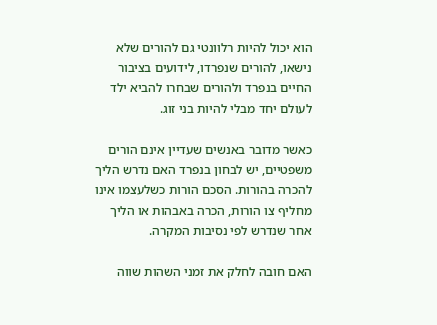הוא יכול להיות רלוונטי גם להורים שלא נישאו, להורים שנפרדו, לידועים בציבור החיים בנפרד ולהורים שבחרו להביא ילד לעולם יחד מבלי להיות בני זוג.

כאשר מדובר באנשים שעדיין אינם הורים משפטיים, יש לבחון בנפרד האם נדרש הליך להכרה בהורות. הסכם הורות כשלעצמו אינו מחליף צו הורות, הכרה באבהות או הליך אחר שנדרש לפי נסיבות המקרה.

האם חובה לחלק את זמני השהות שווה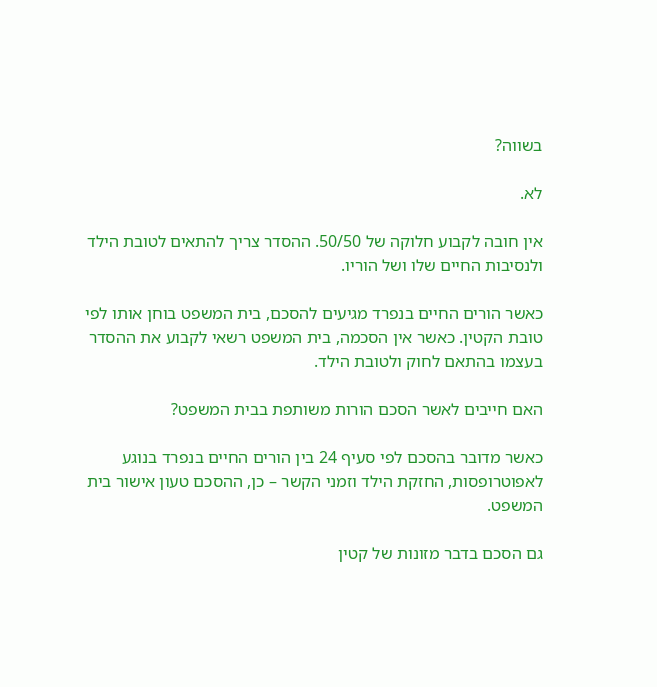בשווה?

לא.

אין חובה לקבוע חלוקה של 50/50. ההסדר צריך להתאים לטובת הילד ולנסיבות החיים שלו ושל הוריו.

כאשר הורים החיים בנפרד מגיעים להסכם, בית המשפט בוחן אותו לפי טובת הקטין. כאשר אין הסכמה, בית המשפט רשאי לקבוע את ההסדר בעצמו בהתאם לחוק ולטובת הילד.

האם חייבים לאשר הסכם הורות משותפת בבית המשפט?

כאשר מדובר בהסכם לפי סעיף 24 בין הורים החיים בנפרד בנוגע לאפוטרופסות, החזקת הילד וזמני הקשר – כן, ההסכם טעון אישור בית המשפט.

גם הסכם בדבר מזונות של קטין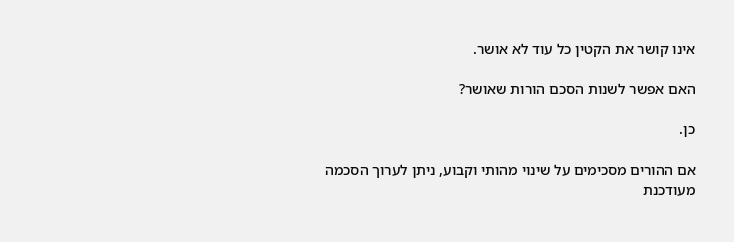אינו קושר את הקטין כל עוד לא אושר.

האם אפשר לשנות הסכם הורות שאושר?

כן.

אם ההורים מסכימים על שינוי מהותי וקבוע, ניתן לערוך הסכמה מעודכנת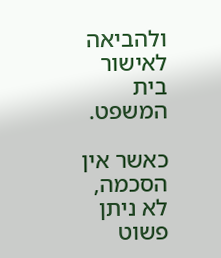ולהביאה לאישור בית המשפט.

כאשר אין הסכמה, לא ניתן פשוט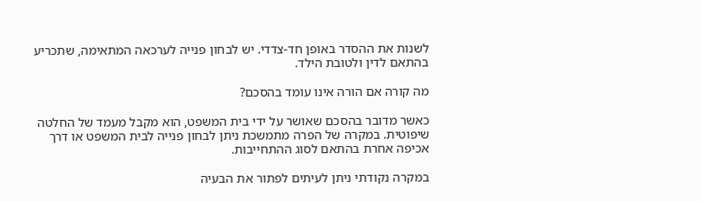לשנות את ההסדר באופן חד-צדדי. יש לבחון פנייה לערכאה המתאימה, שתכריע בהתאם לדין ולטובת הילד.

מה קורה אם הורה אינו עומד בהסכם?

כאשר מדובר בהסכם שאושר על ידי בית המשפט, הוא מקבל מעמד של החלטה שיפוטית. במקרה של הפרה מתמשכת ניתן לבחון פנייה לבית המשפט או דרך אכיפה אחרת בהתאם לסוג ההתחייבות.

במקרה נקודתי ניתן לעיתים לפתור את הבעיה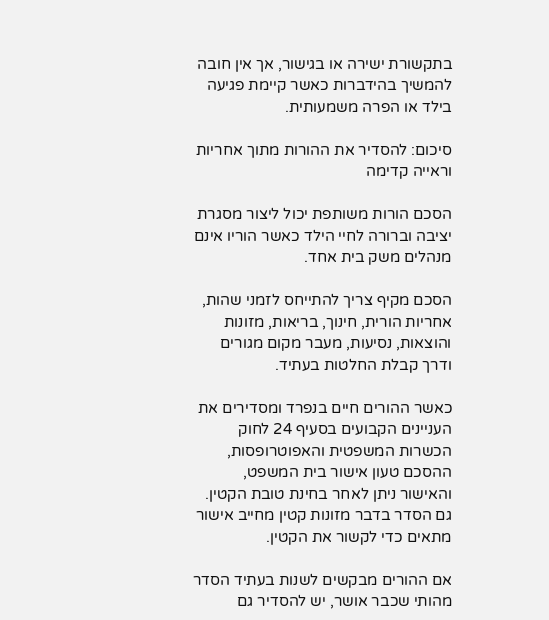בתקשורת ישירה או בגישור, אך אין חובה להמשיך בהידברות כאשר קיימת פגיעה בילד או הפרה משמעותית.

סיכום: להסדיר את ההורות מתוך אחריות וראייה קדימה

הסכם הורות משותפת יכול ליצור מסגרת יציבה וברורה לחיי הילד כאשר הוריו אינם מנהלים משק בית אחד.

הסכם מקיף צריך להתייחס לזמני שהות, אחריות הורית, חינוך, בריאות, מזונות והוצאות, נסיעות, מעבר מקום מגורים ודרך קבלת החלטות בעתיד.

כאשר ההורים חיים בנפרד ומסדירים את העניינים הקבועים בסעיף 24 לחוק הכשרות המשפטית והאפוטרופסות, ההסכם טעון אישור בית המשפט, והאישור ניתן לאחר בחינת טובת הקטין. גם הסדר בדבר מזונות קטין מחייב אישור מתאים כדי לקשור את הקטין.

אם ההורים מבקשים לשנות בעתיד הסדר מהותי שכבר אושר, יש להסדיר גם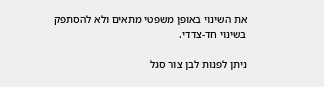את השינוי באופן משפטי מתאים ולא להסתפק בשינוי חד-צדדי.

ניתן לפנות לבן צור סגל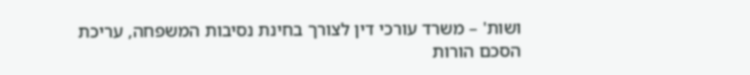ושות' – משרד עורכי דין לצורך בחינת נסיבות המשפחה, עריכת הסכם הורות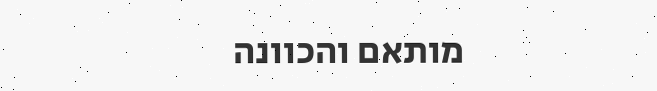מותאם והכוונה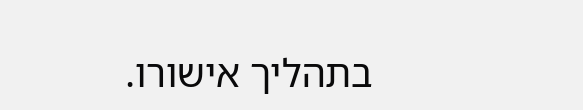בתהליך אישורו.